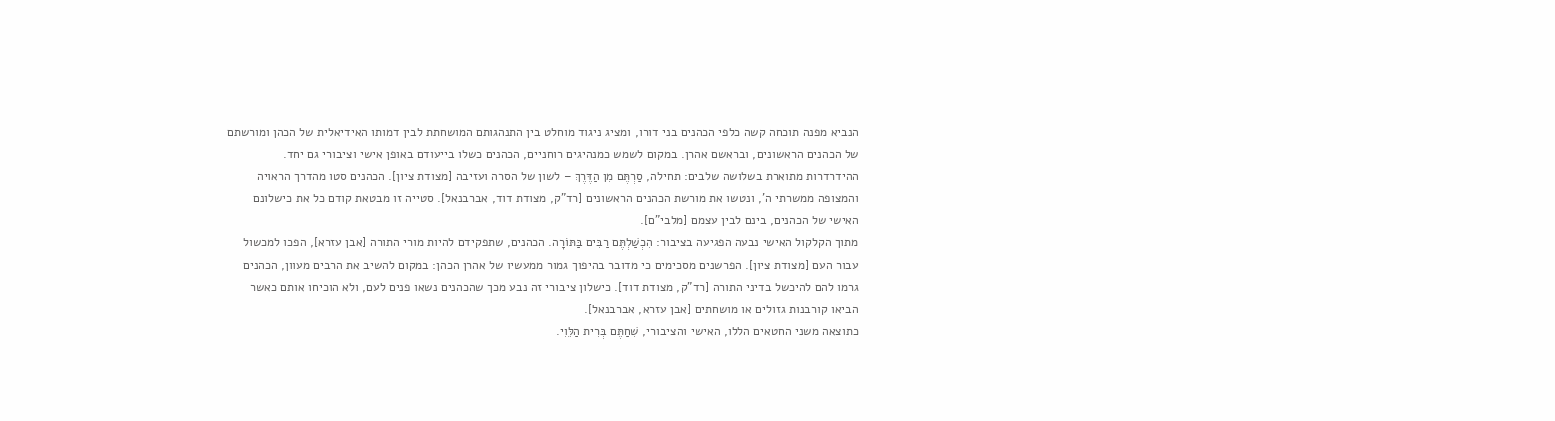הנביא מפנה תוכחה קשה כלפי הכהנים בני דורו, ומציג ניגוד מוחלט בין התנהגותם המושחתת לבין דמותו האידיאלית של הכהן ומורשתם של הכהנים הראשונים, ובראשם אהרן. במקום לשמש כמנהיגים רוחניים, הכהנים כשלו בייעודם באופן אישי וציבורי גם יחד.
ההידרדרות מתוארת בשלושה שלבים: תחילה, סַרְתֶּם מִן הַדֶּרֶךְ – לשון של הסרה ועזיבה [מצודת ציון]. הכהנים סטו מהדרך הראויה והמצופה ממשרתי ה', ונטשו את מורשת הכהנים הראשונים [רד"ק, מצודת דוד, אברבנאל]. סטייה זו מבטאת קודם כל את כישלונם האישי של הכהנים, בינם לבין עצמם [מלבי"ם].
מתוך הקלקול האישי נבעה הפגיעה בציבור: הִכְשַׁלְתֶּם רַבִּים בַּתּוֹרָה. הכהנים, שתפקידם להיות מורי התורה [אבן עזרא], הפכו למכשול עבור העם [מצודת ציון]. הפרשנים מסכימים כי מדובר בהיפוך גמור ממעשיו של אהרן הכהן: במקום להשיב את הרבים מעוון, הכהנים גרמו להם להיכשל בדיני התורה [רד"ק, מצודת דוד]. כישלון ציבורי זה נבע מכך שהכהנים נשאו פנים לעם, ולא הוכיחו אותם כאשר הביאו קורבנות גזולים או מושחתים [אבן עזרא, אברבנאל].
כתוצאה משני החטאים הללו, האישי והציבורי, שִׁחַתֶּם בְּרִית הַלֵּוִי.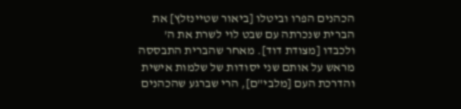הכהנים הפרו וביטלו [ביאור שטיינזלץ] את הברית שנכרתה עם שבט לוי לשרת את ה' ולכבדו [מצודת דוד]. מאחר שהברית התבססה מראש על אותם שני יסודות של שלמות אישית והדרכת העם [מלבי"ם], הרי שברגע שהכהנים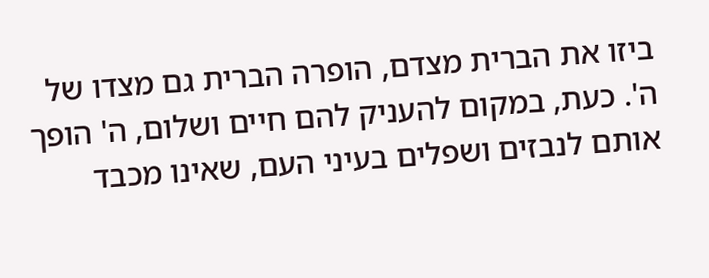ביזו את הברית מצדם, הופרה הברית גם מצדו של ה'. כעת, במקום להעניק להם חיים ושלום, ה' הופך אותם לנבזים ושפלים בעיני העם, שאינו מכבד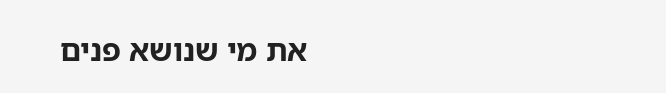את מי שנושא פנים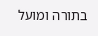בתורה ומועל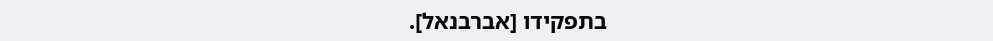בתפקידו [אברבנאל].